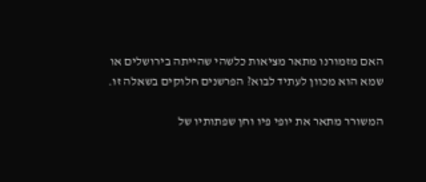האם מזמורנו מתאר מציאות כלשהי שהייתה בירושלים או שמא הוא מכוון לעתיד לבוא? הפרשנים חלוקים בשאלה זו.

המשורר מתאר את יופי פיו וחן שפתותיו של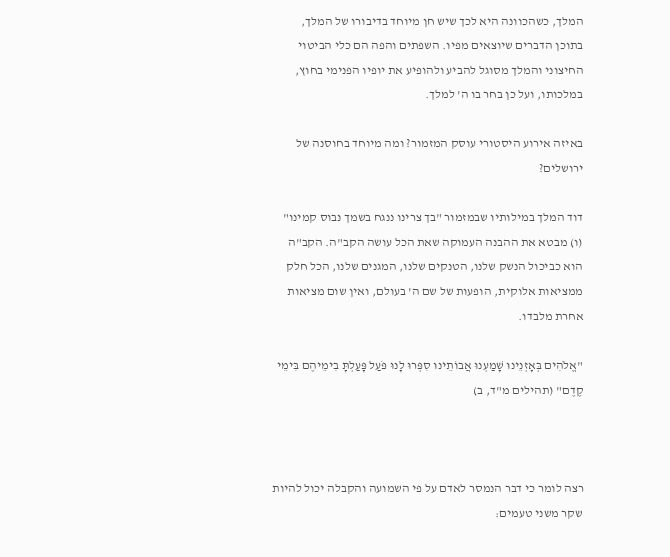המלך, כשהכוונה היא לכך שיש חן מיוחד בדיבורו של המלך, בתוכן הדברים שיוצאים מפיו. השפתים והפה הם כלי הביטוי החיצוני והמלך מסוגל להביע ולהופיע את יופיו הפנימי בחוץ, במלכותו, ועל כן בחר בו ה' למלך.

באיזה אירוע היסטורי עוסק המזמור? ומה מיוחד בחוסנה של ירושלים?

דוד המלך במילותיו שבמזמור "בך צרינו ננגח בשמך נבוס קמינו" (ו) מבטא את ההבנה העמוקה שאת הכל עושה הקב"ה. הקב"ה הוא כביכול הנשק שלנו, הטנקים שלנו, המגנים שלנו, הכל חלק ממציאות אלוקית, הופעות של שם ה' בעולם, ואין שום מציאות אחרת מלבדו.

"אֱלֹהִים בְּאָזְנֵינוּ שָׁמַעְנוּ אֲבוֹתֵינוּ סִפְּרוּ לָנוּ פֹּעַל פָּעַלְתָּ בִימֵיהֶם בִּימֵי קֶדֶם" (תהילים מ"ד, ב)



רצה לומר כי דבר הנמסר לאדם על פי השמועה והקבלה יכול להיות שקר משני טעמים: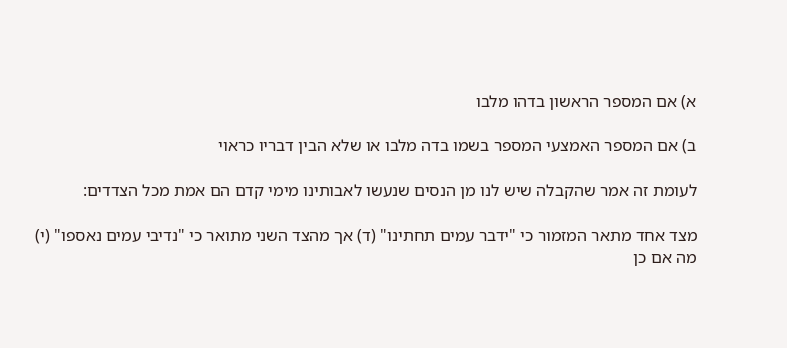א) אם המספר הראשון בדהו מלבו

ב) אם המספר האמצעי המספר בשמו בדה מלבו או שלא הבין דבריו כראוי

לעומת זה אמר שהקבלה שיש לנו מן הנסים שנעשו לאבותינו מימי קדם הם אמת מכל הצדדים:

מצד אחד מתאר המזמור כי "ידבר עמים תחתינו" (ד) אך מהצד השני מתואר כי "נדיבי עמים נאספו" (י) מה אם כן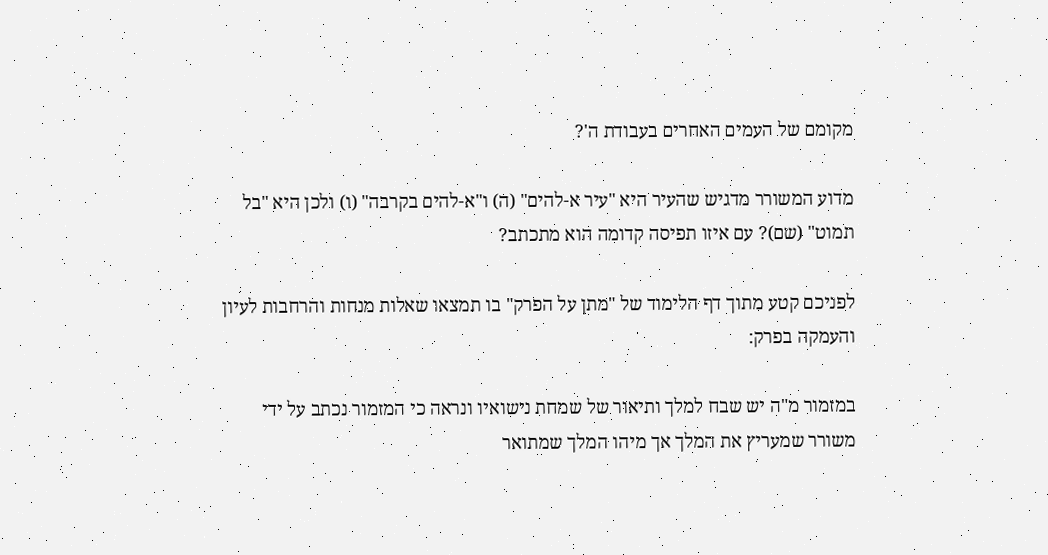מקומם של העמים האחרים בעבודת ה'?

מדוע המשורר מדגיש שהעיר היא "עיר א-להים" (ה) ו"א-להים בקרבה" (ו) ולכן היא "בל תמוט" (שם)? עם איזו תפיסה קדומה הוא מתכתב?

לפניכם קטע מתוך דף הלימוד של "מתן על הפרק" בו תמצאו שאלות מנחות והרחבות לעיון והעמקה בפרק:

במזמור מ"ה יש שבח למלך ותיאור של שמחת נישואיו ונראה כי המזמור נכתב על ידי משורר שמעריץ את המלך אך מיהו המלך שמתואר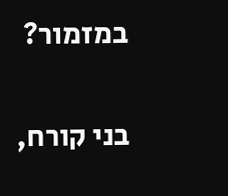במזמור?

בני קורח,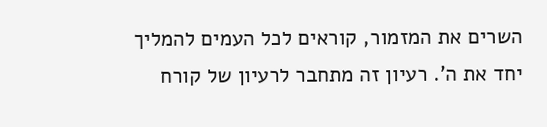השרים את המזמור, קוראים לכל העמים להמליך יחד את ה'. רעיון זה מתחבר לרעיון של קורח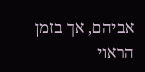אביהם, אך בזמן הראוי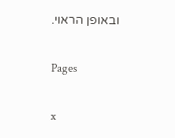ובאופן הראוי.

Pages

x